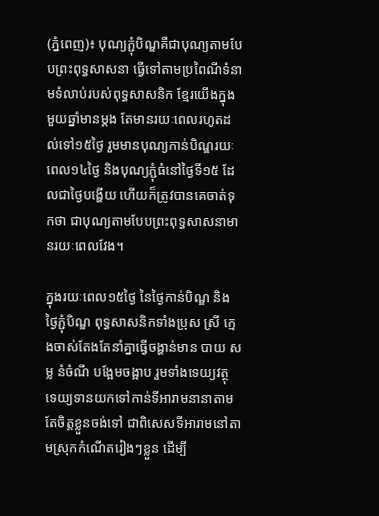(ភ្នំពេញ)៖ បុណ្យភ្ជុំបិណ្ឌគឺជាបុណ្យតាមបែបព្រះពុទ្ធសាសនា ធ្វើទៅតាមប្រពៃណីទំនាមទំលាប់របស់ពុទ្ធសាសនិក ខ្មែរយើងក្នុងមួយឆ្នាំមានម្ដង តែមានរយៈពេលរហូតដល់ទៅ១៥ថ្ងៃ រួមមានបុណ្យកាន់បិណ្ឌរយៈពេល១៤ថ្ងៃ និងបុណ្យភ្ជុំធំនៅថ្ងៃទី១៥ ដែលជាថ្ងៃបង្ហើយ ហើយក៏ត្រូវបានគេចាត់ទុកថា ជាបុណ្យតាមបែបព្រះពុទ្ធសាសនាមានរយៈពេលវែង។

ក្នុងរយៈពេល១៥ថ្ងៃ នៃថ្ងៃកាន់បិណ្ឌ និងថ្ងៃភ្ជុំបិណ្ឌ ពុទ្ធសាសនិកទាំងប្រុស ស្រី ក្មេងចាស់តែងតែនាំគ្នាធ្វើចង្ហាន់មាន បាយ សម្ល នំចំណី បង្អែមចង្អាប រួមទាំងទេយ្យវត្ថុ ទេយ្យទានយកទៅកាន់ទីអារាមនានាតាមតែចិត្តខ្លួនចង់ទៅ ជាពិសេសទីអារាមនៅតាមស្រុកកំណើតរៀងៗខ្លួន ដើម្បី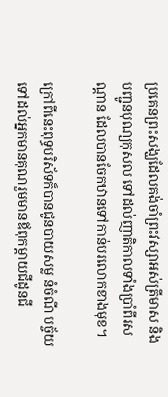ប្រគេនព្រះសង្ឃដែលគង់ចាំព្រះវស្សាអស់ត្រីមាស និងបញ្ជូនបុណ្យកុសល ទៅដល់ញាតិកាលទាំងប្រាំពីរសណ្ដាន ដែលបានចែកឋានទៅកាន់បរលោកខាងមុខ។

ក្រៅពីនេះពុទ្ធបរិស័ទក៏បានជូនបាយសម្ល នំចំណី បច្ច័យទៅដល់អ្នកមានគុណរួមមានឪពុកម្ដាយជីដូនជី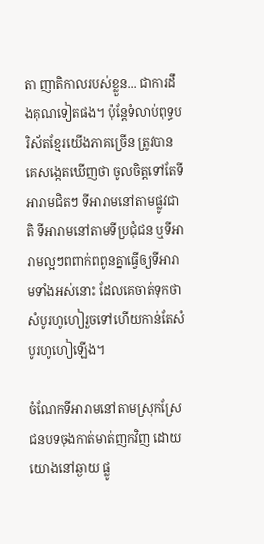តា ញាតិកាលរបស់ខ្លួន... ជាការដឹងគុណទៀតផង។ ប៉ុន្តែទំលាប់ពុទ្ធបរិស័តខ្មែរយើងភាគច្រើន ត្រូវបានគេសង្កេតឃើញថា ចូលចិត្តទៅតែទីអារាមជិតៗ ទីអារាមនៅតាមផ្លូវជាតិ ទីអារាមនៅតាមទីប្រជុំជន ឬទីអារាមល្អៗពពាក់ពពូនគ្នាធ្វើឲ្យទីអារាមទាំងអស់នោះ ដែលគេចាត់ទុកថា សំបូរហូហៀរួចទៅហើយកាន់តែសំបូរហូហៀឡើង។

ចំណែកទីអារាមនៅតាមស្រុកស្រែជនបទចុងកាត់មាត់ញកវិញ ដោយយោងនៅឆ្ងាយ ផ្លូ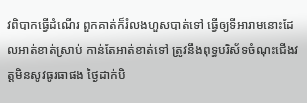វពិបាកធ្វើដំណើរ ពួកគាត់ក៏រំលងហួសបាត់ទៅ ធ្វើឲ្យទីអារាមនោះដែលអាត់ខាត់ស្រាប់ កាន់តែអាត់ខាត់ទៅ ត្រូវនឹងពុទ្ធបរិស័ទចំណុះជើងវត្តមិនសូវធូរធាផង ថ្ងៃដាក់បិ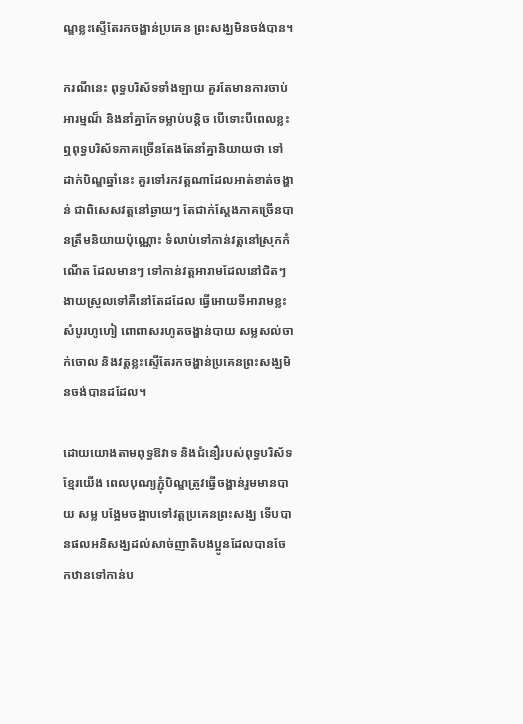ណ្ឌខ្លះស្ទើតែរកចង្ហាន់ប្រគេន ព្រះសង្ឃមិនចង់បាន។

ករណីនេះ ពុទ្ធបរិស័ទទាំងឡាយ គួរតែមានការចាប់អារម្មណ៏ និងនាំគ្នាកែទម្លាប់បន្តិច បើទោះបីពេលខ្លះឮពុទ្ធបរិស័ទភាគច្រើនតែងតែនាំគ្នានិយាយថា ទៅដាក់បិណ្ឌឆ្នាំនេះ គួរទៅរកវត្តណាដែលអាត់ខាត់ចង្ហាន់ ជាពិសេសវត្តនៅឆ្ងាយៗ តែជាក់ស្ដែងភាគច្រើនបានត្រឹមនិយាយប៉ុណ្ណោះ ទំលាប់ទៅកាន់វត្តនៅស្រុកកំណើត ដែលមានៗ ទៅកាន់វត្តអារាមដែលនៅជិតៗ ងាយស្រួលទៅគឺនៅតែដដែល ធ្វើអោយទីអារាមខ្លះសំបូរហូហៀ ពោពាសរហូតចង្ហាន់បាយ សម្លសល់ចាក់ចោល និងវត្តខ្លះស្ទើតែរកចង្ហាន់ប្រគេនព្រះសង្ឃមិនចង់បានដដែល។

ដោយយោងតាមពុទ្ធឱវាទ និងជំនឿរបស់ពុទ្ធបរិស័ទខ្មែរយើង ពេលបុណ្យភ្ជុំបិណ្ឌត្រូវធ្វើចង្ហាន់រួមមានបាយ សម្ល បង្អែមចង្អាបទៅវត្តប្រគេនព្រះសង្ឃ ទើបបានផលអនិសង្ឃដល់សាច់ញាតិបងប្អូនដែលបានចែកឋានទៅកាន់ប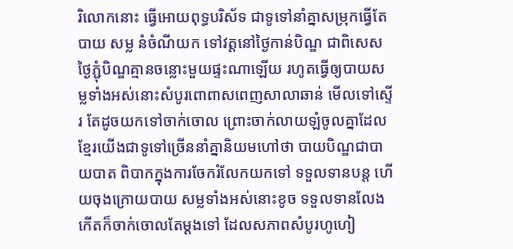រិលោកនោះ ធ្វើអោយពុទ្ធបរិស័ទ ជាទូទៅនាំគ្នាសម្រុកធ្វើតែបាយ សម្ល នំចំណីយក ទៅវត្តនៅថ្ងៃកាន់បិណ្ឌ ជាពិសេសថ្ងៃភ្ជុំបិណ្ឌគ្មានចន្លោះមួយផ្ទះណាឡើយ រហូតធ្វើឲ្យបាយសម្លទាំងអស់នោះសំបូរពោពាសពេញសាលាឆាន់ មើលទៅស្ទើរ តែដូចយកទៅចាក់ចោល ព្រោះចាក់លាយឡំចូលគ្នាដែលខ្មែរយើងជាទូទៅច្រើននាំគ្នានិយមហៅថា បាយបិណ្ឌជាបាយបាត ពិបាកក្នុងការចែករំលែកយកទៅ ទទួលទានបន្ត ហើយចុងក្រោយបាយ សម្លទាំងអស់នោះខូច ទទួលទានលែងកើតក៏ចាក់ចោលតែម្ដងទៅ ដែលសភាពសំបូរហូហៀ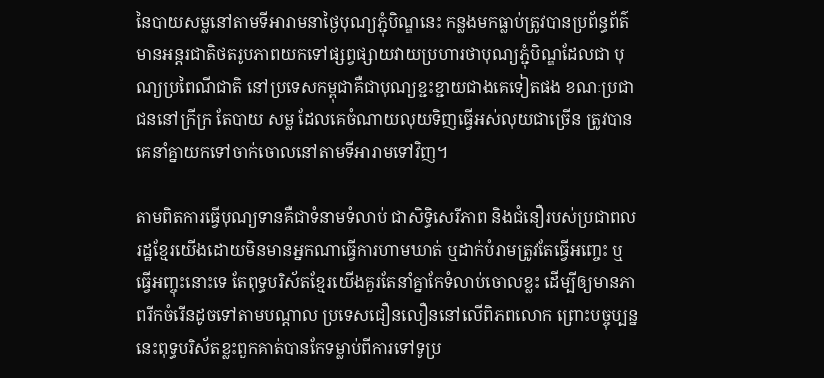នៃបាយសម្លនៅតាមទីអារាមនាថ្ងៃបុណ្យភ្ជុំបិណ្ឌនេះ កន្លងមកធ្លាប់ត្រូវបានប្រព័ន្ធព័ត៌មានអន្តរជាតិថតរូបភាពយកទៅផ្សព្វផ្សាយវាយប្រហារថាបុណ្យភ្ជុំបិណ្ឌដែលជា បុណ្យប្រពៃណីជាតិ នៅប្រទេសកម្ពុជាគឺជាបុណ្យខ្ជះខ្ជាយជាងគេទៀតផង ខណៈប្រជាជននៅក្រីក្រ តែបាយ សម្ល ដែលគេចំណាយលុយទិញធ្វើអស់លុយជាច្រើន ត្រូវបានគេនាំគ្នាយកទៅចាក់ចោលនៅតាមទីអារាមទៅវិញ។

តាមពិតការធ្វើបុណ្យទានគឺជាទំនាមទំលាប់ ជាសិទ្ធិសេរីភាព និងជំនឿរបស់ប្រជាពលរដ្ឋខ្មែរយើងដោយមិនមានអ្នកណាធ្វើការហាមឃាត់ ឬដាក់បំរាមត្រូវតែធ្វើអញ្ចេះ ឬធ្វើអញ្ចុះនោះទេ តែពុទ្ធបរិស័តខ្មែរយើងគួរតែនាំគ្នាកែទំលាប់ចោលខ្លះ ដើម្បីឲ្យមានភាពរីកចំរើនដូចទៅតាមបណ្ដាល ប្រទេសជឿនលឿននៅលើពិភពលោក ព្រោះបច្ចុប្បន្ននេះពុទ្ធបរិស័តខ្លះពួកគាត់បានកែទម្លាប់ពីការទៅទូប្រ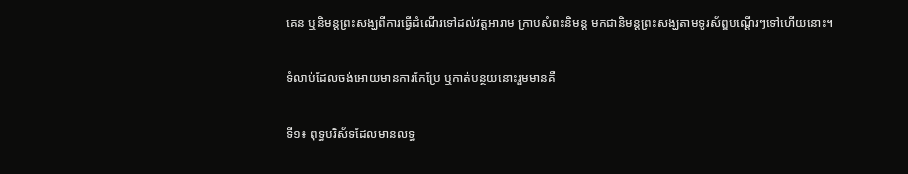គេន ឬនិមន្តព្រះសង្ឃពីការធ្វើដំណើរទៅដល់វត្តអារាម ក្រាបសំពះនិមន្ត មកជានិមន្តព្រះសង្ឃតាមទូរស័ព្ឌបណ្ដើរៗទៅហើយនោះ។

ទំលាប់ដែលចង់អោយមានការកែប្រែ ឬកាត់បន្ថយនោះរួមមានគឺ

ទី១៖ ពុទ្ធបរិស័ទដែលមានលទ្ធ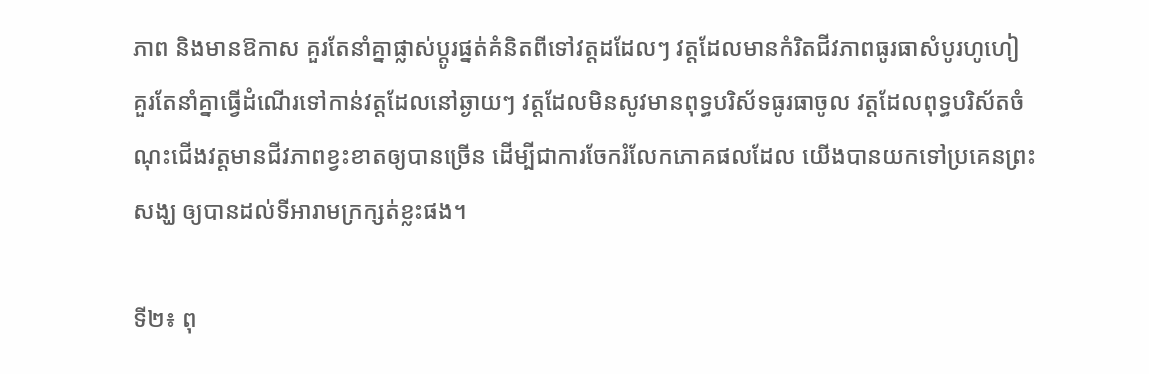ភាព និងមានឱកាស គួរតែនាំគ្នាផ្លាស់ប្ដូរផ្នត់គំនិតពីទៅវត្តដដែលៗ វត្តដែលមានកំរិតជីវភាពធូរធាសំបូរហូហៀ គួរតែនាំគ្នាធ្វើដំណើរទៅកាន់វត្តដែលនៅឆ្ងាយៗ វត្តដែលមិនសូវមានពុទ្ធបរិស័ទធូរធាចូល វត្តដែលពុទ្ធបរិស័តចំណុះជើងវត្តមានជីវភាពខ្វះខាតឲ្យបានច្រើន ដើម្បីជាការចែករំលែកភោគផលដែល យើងបានយកទៅប្រគេនព្រះសង្ឃ ឲ្យបានដល់ទីអារាមក្រក្សត់ខ្លះផង។

ទី២៖ ពុ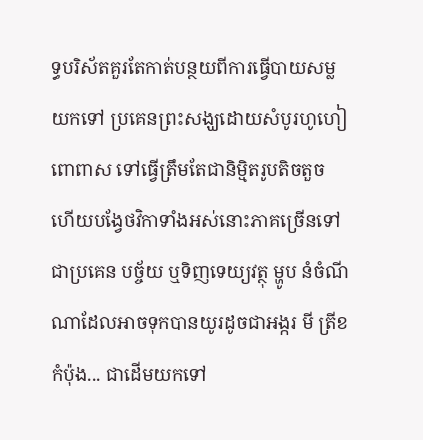ទ្ធបរិស័តគួរតែកាត់បន្ថយពីការធ្វើបាយសម្លយកទៅ ប្រគេនព្រះសង្ឃដោយសំបូរហូហៀ ពោពាស ទៅធ្វើត្រឹមតែជានិម្មិតរូបតិចតួច ហើយបង្វែថវិកាទាំងអស់នោះភាគច្រើនទៅជាប្រគេន បច្ច័យ ឬទិញទេយ្យវត្ថុ ម្ហូប នំចំណីណាដែលអាចទុកបានយូរដូចជាអង្ករ មី ត្រីខកំប៉ុង... ជាដើមយកទៅ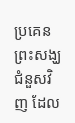ប្រគេនព្រះសង្ឃជំនួសវិញ ដែល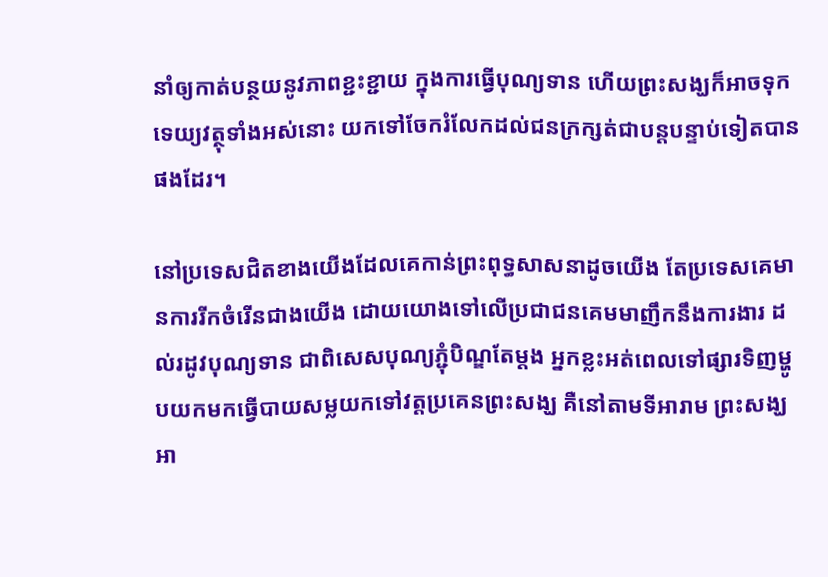នាំឲ្យកាត់បន្ថយនូវភាពខ្ជះខ្ជាយ ក្នុងការធ្វើបុណ្យទាន ហើយព្រះសង្ឃក៏អាចទុកទេយ្យវត្ថុទាំងអស់នោះ យកទៅចែករំលែកដល់ជនក្រក្សត់ជាបន្តបន្ទាប់ទៀតបានផងដែរ។

នៅប្រទេសជិតខាងយើងដែលគេកាន់ព្រះពុទ្ធសាសនាដូចយើង តែប្រទេសគេមានការរីកចំរើនជាងយើង ដោយយោងទៅលើប្រជាជនគេមមាញឹកនឹងការងារ ដល់រដូវបុណ្យទាន ជាពិសេសបុណ្យភ្ជុំបិណ្ឌតែម្ដង អ្នកខ្លះអត់ពេលទៅផ្សារទិញម្ហូបយកមកធ្វើបាយសម្លយកទៅវត្តប្រគេនព្រះសង្ឃ គឺនៅតាមទីអារាម ព្រះសង្ឃ អា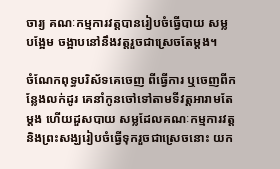ចារ្យ គណៈកម្មការវត្តបានរៀបចំធ្វើបាយ សម្ល បង្អែម ចង្អាបនៅនឹងវត្តរួចជាស្រេចតែម្ដង។

ចំណែកពុទ្ធបរិស័ទគេចេញ ពីធ្វើការ ឬចេញពីកន្លែងលក់ដូរ គេនាំកូនចៅទៅតាមទីវត្តអារាមតែម្ដង ហើយដួសបាយ សម្លដែលគណៈកម្មការវត្ត និងព្រះសង្ឃរៀបចំធ្វើទុករួចជាស្រេចនោះ យក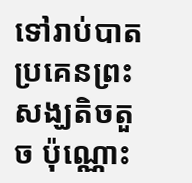ទៅរាប់បាតប្រគេនព្រះសង្ឃតិចតួច ប៉ុណ្ណោះ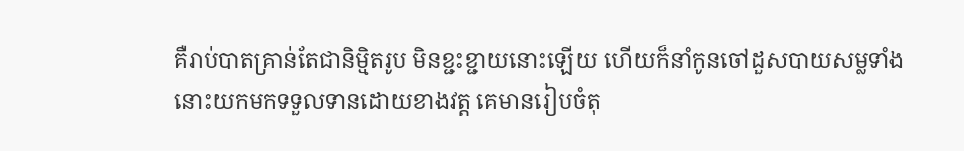គឺរាប់បាតគ្រាន់តែជានិម្មិតរូប មិនខ្ជះខ្ជាយនោះឡើយ ហើយក៏នាំកូនចៅដួសបាយសម្លទាំងនោះយកមកទទួលទានដោយខាងវត្ត គេមានរៀបចំតុ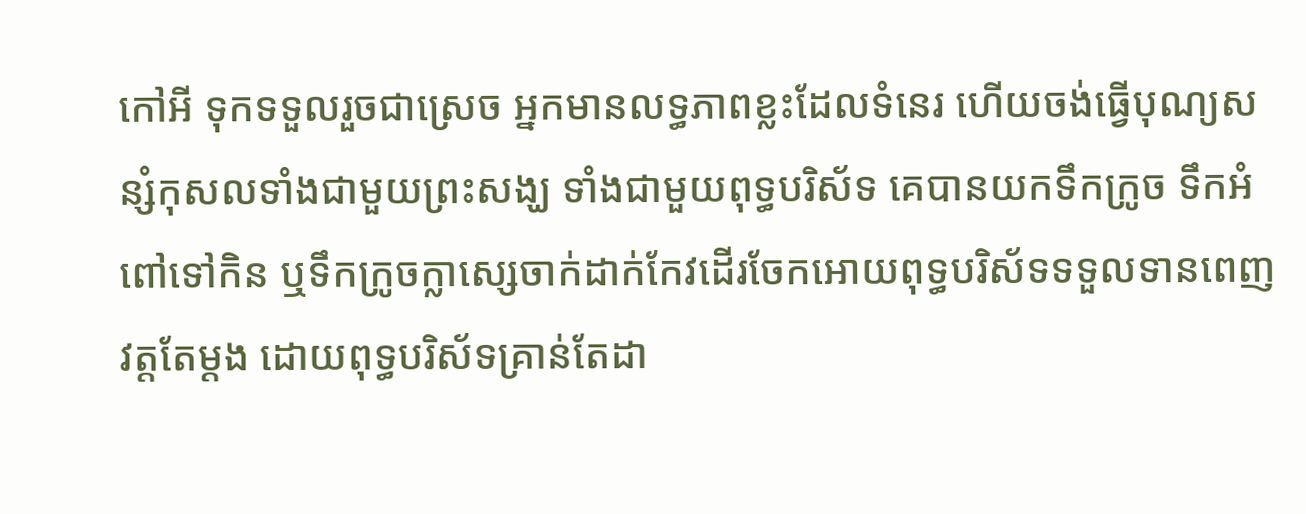កៅអី ទុកទទួលរួចជាស្រេច អ្នកមានលទ្ធភាពខ្លះដែលទំនេរ ហើយចង់ធ្វើបុណ្យសន្សំកុសលទាំងជាមួយព្រះសង្ឃ ទាំងជាមួយពុទ្ធបរិស័ទ គេបានយកទឹកក្រូច ទឹកអំពៅទៅកិន ឬទឹកក្រូចក្លាស្សេចាក់ដាក់កែវដើរចែកអោយពុទ្ធបរិស័ទទទួលទានពេញវត្តតែម្ដង ដោយពុទ្ធបរិស័ទគ្រាន់តែដា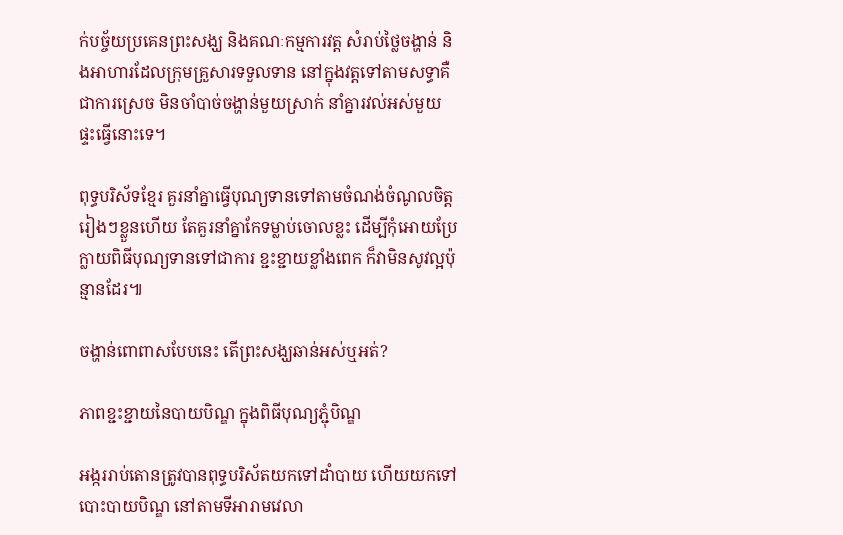ក់បច្ច័យប្រគេនព្រះសង្ឃ និងគណៈកម្មការវត្ត សំរាប់ថ្លៃចង្ហាន់ និងអាហារដែលក្រុមគ្រួសារទទួលទាន នៅក្នុងវត្តទៅតាមសទ្ធាគឺជាការស្រេច មិនចាំបាច់ចង្ហាន់មួយស្រាក់ នាំគ្នារវល់អស់មួយ ផ្ទះធ្វើនោះទេ។

ពុទ្ធបរិស័ទខ្មែរ គួរនាំគ្នាធ្វើបុណ្យទានទៅតាមចំណង់ចំណូលចិត្តរៀងៗខ្លួនហើយ តែគួរនាំគ្នាកែទម្លាប់ចោលខ្លះ ដើម្បីកុំអោយប្រែក្លាយពិធីបុណ្យទានទៅជាការ ខ្ជះខ្ជាយខ្លាំងពេក ក៏វាមិនសូវល្អប៉ុន្មានដែរ៕

ចង្ហាន់ពោពាសបែបនេះ តើព្រះសង្ឃឆាន់អស់ឬអត់?

ភាពខ្ជះខ្ជាយនៃបាយបិណ្ឌ ក្នុងពិធីបុណ្យភ្ជុំបិណ្ឌ

អង្កររាប់តោនត្រូវបានពុទ្ធបរិស័តយកទៅដាំបាយ ហើយយកទៅបោះបាយបិណ្ឌ នៅតាមទីអារាមវេលា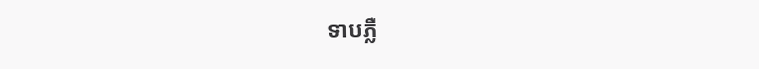ទាបភ្លឺ